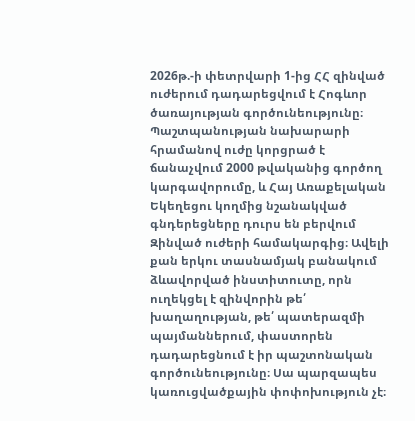2026թ.-ի փետրվարի 1-ից ՀՀ զինված ուժերում դադարեցվում է Հոգևոր ծառայության գործունեությունը։ Պաշտպանության նախարարի հրամանով ուժը կորցրած է ճանաչվում 2000 թվականից գործող կարգավորումը, և Հայ Առաքելական Եկեղեցու կողմից նշանակված գնդերեցները դուրս են բերվում Զինված ուժերի համակարգից։ Ավելի քան երկու տասնամյակ բանակում ձևավորված ինստիտուտը, որն ուղեկցել է զինվորին թե՛ խաղաղության, թե՛ պատերազմի պայմաններում, փաստորեն դադարեցնում է իր պաշտոնական գործունեությունը։ Սա պարզապես կառուցվածքային փոփոխություն չէ։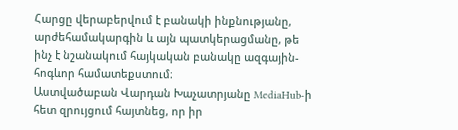Հարցը վերաբերվում է բանակի ինքնությանը, արժեհամակարգին և այն պատկերացմանը, թե ինչ է նշանակում հայկական բանակը ազգային-հոգևոր համատեքստում։
Աստվածաբան Վարդան Խաչատրյանը MediaHub-ի հետ զրույցում հայտնեց, որ իր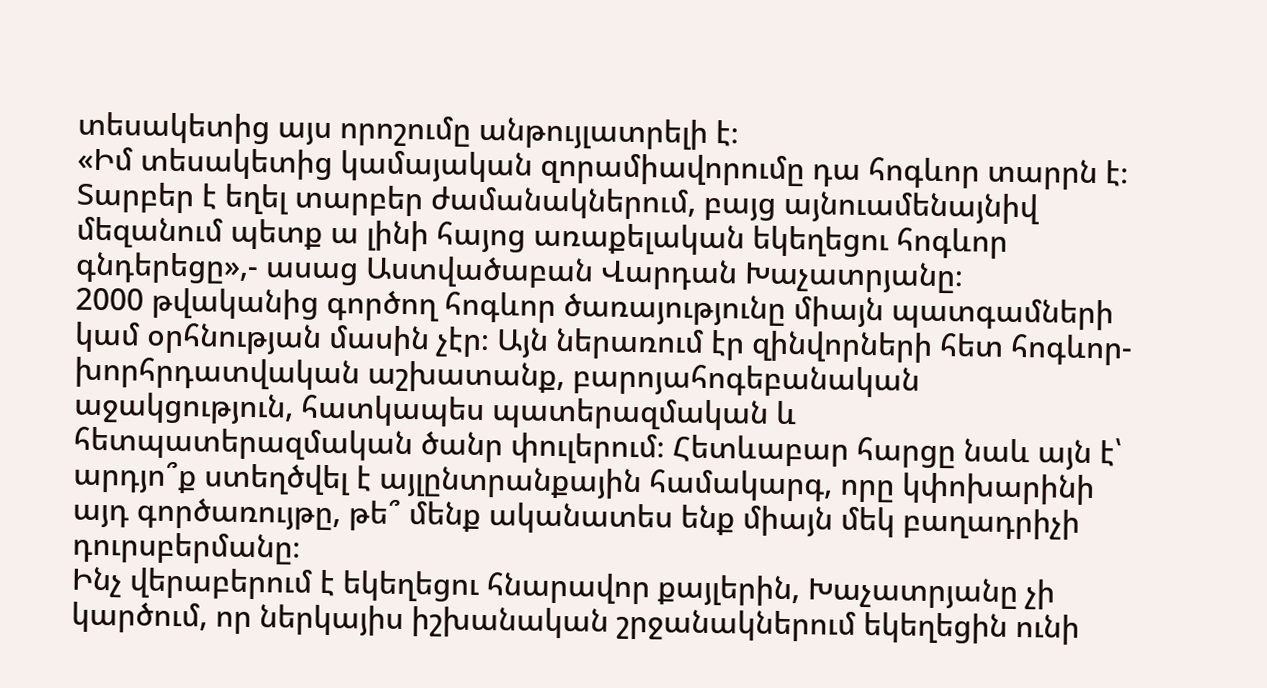տեսակետից այս որոշումը անթույլատրելի է։
«Իմ տեսակետից կամայական զորամիավորումը դա հոգևոր տարրն է։ Տարբեր է եղել տարբեր ժամանակներում, բայց այնուամենայնիվ մեզանում պետք ա լինի հայոց առաքելական եկեղեցու հոգևոր գնդերեցը»,- ասաց Աստվածաբան Վարդան Խաչատրյանը։
2000 թվականից գործող հոգևոր ծառայությունը միայն պատգամների կամ օրհնության մասին չէր։ Այն ներառում էր զինվորների հետ հոգևոր-խորհրդատվական աշխատանք, բարոյահոգեբանական աջակցություն, հատկապես պատերազմական և հետպատերազմական ծանր փուլերում։ Հետևաբար հարցը նաև այն է՝ արդյո՞ք ստեղծվել է այլընտրանքային համակարգ, որը կփոխարինի այդ գործառույթը, թե՞ մենք ականատես ենք միայն մեկ բաղադրիչի դուրսբերմանը։
Ինչ վերաբերում է եկեղեցու հնարավոր քայլերին, Խաչատրյանը չի կարծում, որ ներկայիս իշխանական շրջանակներում եկեղեցին ունի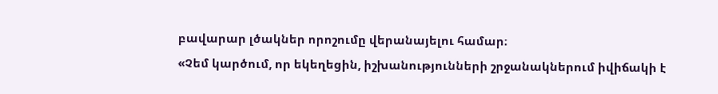բավարար լծակներ որոշումը վերանայելու համար։
«Չեմ կարծում, որ եկեղեցին, իշխանությունների շրջանակներում իվիճակի է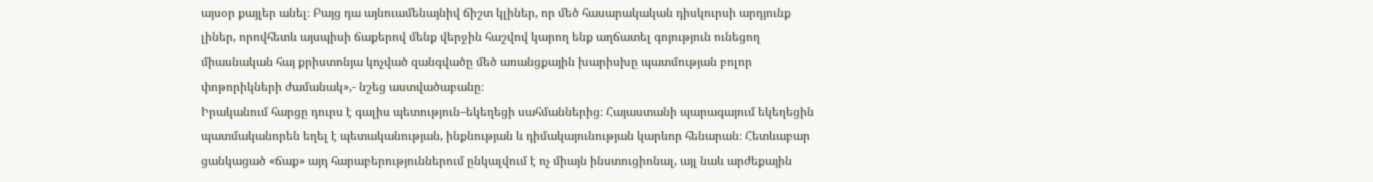այսօր քայլեր անել։ Բայց դա այնուամենայնիվ ճիշտ կլիներ, որ մեծ հասարակական դիսկուրսի արդյունք լիներ, որովհետև այսպիսի ճաքերով մենք վերջին հաշվով կարող ենք աղճատել գոյություն ունեցող միասնական հայ քրիստոնյա կոչված զանգվածը մեծ առանցքային խարիսխը պատմության բոլոր փոթորիկների ժամանակ»,- նշեց աստվածաբանը։
Իրականում հարցը դուրս է գալիս պետություն–եկեղեցի սահմաններից։ Հայաստանի պարագայում եկեղեցին պատմականորեն եղել է պետականության, ինքնության և դիմակայունության կարևոր հենարան։ Հետևաբար ցանկացած «ճաք» այդ հարաբերություններում ընկալվում է ոչ միայն ինստուցիոնալ, այլ նաև արժեքային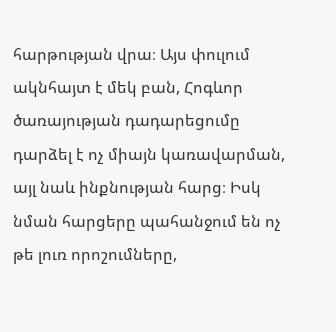հարթության վրա։ Այս փուլում ակնհայտ է մեկ բան, Հոգևոր ծառայության դադարեցումը դարձել է ոչ միայն կառավարման, այլ նաև ինքնության հարց։ Իսկ նման հարցերը պահանջում են ոչ թե լուռ որոշումները,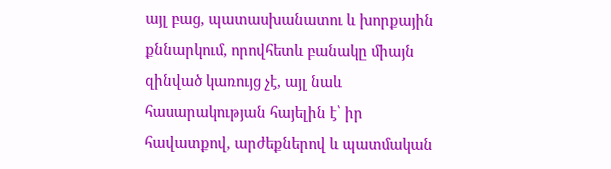այլ բաց, պատասխանատու և խորքային քննարկում, որովհետև բանակը միայն զինված կառույց չէ, այլ նաև հասարակության հայելին է՝ իր հավատքով, արժեքներով և պատմական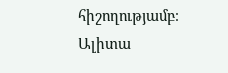հիշողությամբ։
Ալիտա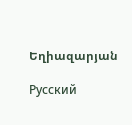Եղիազարյան

Русский